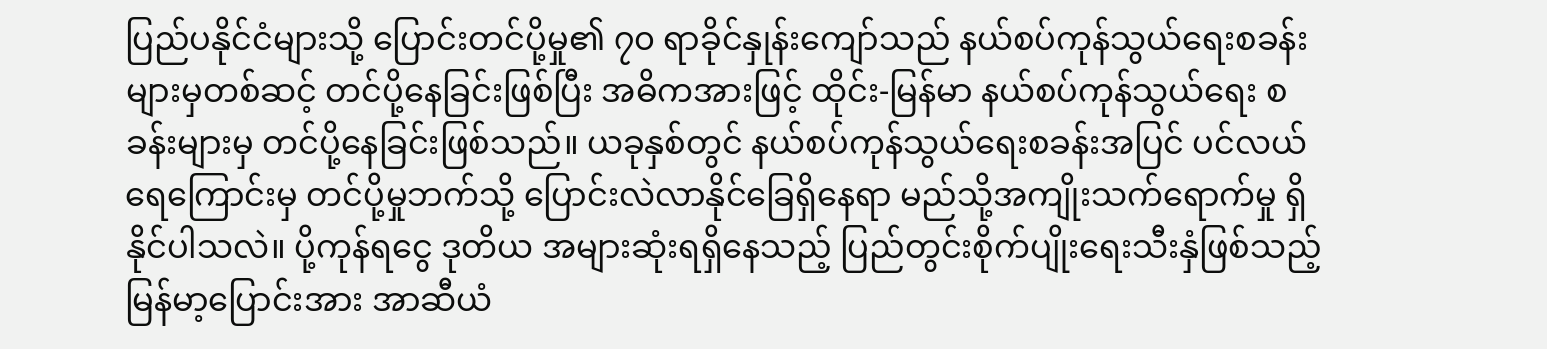ပြည်ပနိုင်ငံများသို့ ပြောင်းတင်ပို့မှု၏ ၇၀ ရာခိုင်နှုန်းကျော်သည် နယ်စပ်ကုန်သွယ်ရေးစခန်းများမှတစ်ဆင့် တင်ပို့နေခြင်းဖြစ်ပြီး အဓိကအားဖြင့် ထိုင်း-မြန်မာ နယ်စပ်ကုန်သွယ်ရေး စခန်းများမှ တင်ပို့နေခြင်းဖြစ်သည်။ ယခုနှစ်တွင် နယ်စပ်ကုန်သွယ်ရေးစခန်းအပြင် ပင်လယ်ရေကြောင်းမှ တင်ပို့မှုဘက်သို့ ပြောင်းလဲလာနိုင်ခြေရှိနေရာ မည်သို့အကျိုးသက်ရောက်မှု ရှိနိုင်ပါသလဲ။ ပို့ကုန်ရငွေ ဒုတိယ အများဆုံးရရှိနေသည့် ပြည်တွင်းစိုက်ပျိုးရေးသီးနှံဖြစ်သည့် မြန်မာ့ပြောင်းအား အာဆီယံ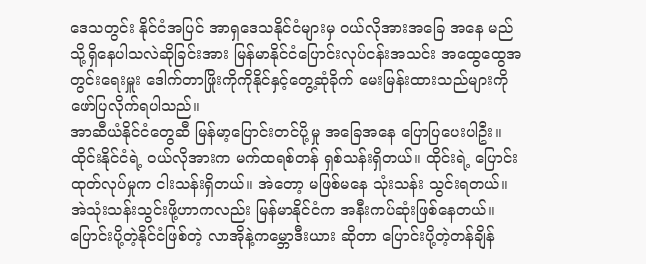ဒေသတွင်း နိုင်ငံအပြင် အာရှဒေသနိုင်ငံများမှ ဝယ်လိုအားအခြေ အနေ မည်သို့ရှိနေပါသလဲဆိုခြင်းအား မြန်မာနိုင်ငံပြောင်းလုပ်ငန်းအသင်း အထွေထွေအတွင်းရေးမှူး ဒေါက်တာဖြိုးကိုကိုနိုင်နှင့်တွေ့ဆုံခိုက် မေးမြန်းထားသည်များကို ဖော်ပြလိုက်ရပါသည်။
အာဆီယံနိုင်ငံတွေဆီ မြန်မာ့ပြောင်းတင်ပို့မှု အခြေအနေ ပြောပြပေးပါဦး။
ထိုင်းနိုင်ငံရဲ့ ဝယ်လိုအားက မက်ထရစ်တန် ရှစ်သန်းရှိတယ်။ ထိုင်းရဲ့ ပြောင်းထုတ်လုပ်မှုက ငါးသန်းရှိတယ်။ အဲတော့ မဖြစ်မနေ သုံးသန်း သွင်းရတယ်။ အဲသုံးသန်းသွင်းဖို့ဟာကလည်း မြန်မာနိုင်ငံက အနီးကပ်ဆုံးဖြစ်နေတယ်။ပြောင်းပို့တဲ့နိုင်ငံဖြစ်တဲ့ လာအိုနဲ့ကမ္ဘောဒီးယား ဆိုတာ ပြောင်းပို့တဲ့တန်ချိန်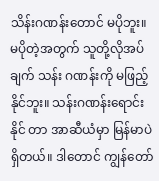သိန်းဂဏန်းတောင် မပိုဘူး။ မပိုတဲ့အတွက် သူတို့လိုအပ်ချက် သန်း ဂဏန်းကို မဖြည့်နိုင်ဘူး။ သန်းဂဏန်းရောင်းနိုင် တာ အာဆီယံမှာ မြန်မာပဲရှိတယ်။ ဒါတောင် ကျွန်တော်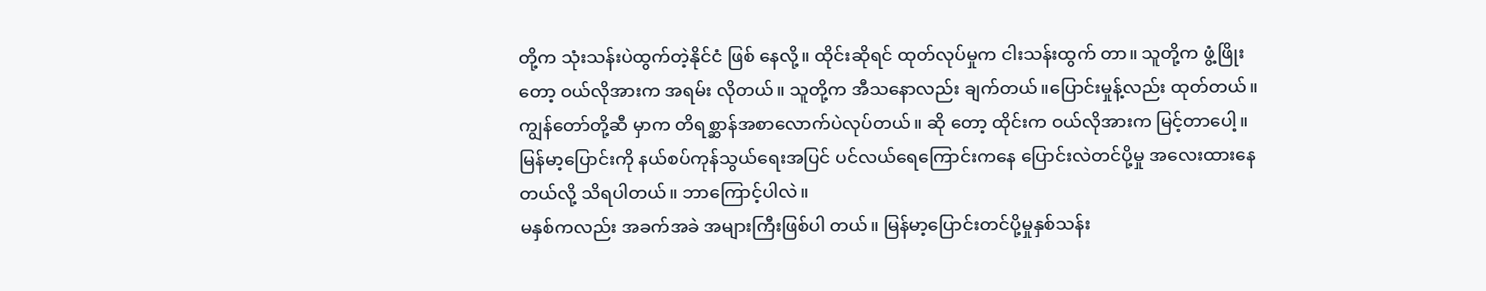တို့က သုံးသန်းပဲထွက်တဲ့နိုင်ငံ ဖြစ် နေလို့။ ထိုင်းဆိုရင် ထုတ်လုပ်မှုက ငါးသန်းထွက် တာ။ သူတို့က ဖွံ့ဖြိုးတော့ ဝယ်လိုအားက အရမ်း လိုတယ်။ သူတို့က အီသနောလည်း ချက်တယ်။ပြောင်းမှုန့်လည်း ထုတ်တယ်။ ကျွန်တော်တို့ဆီ မှာက တိရစ္ဆာန်အစာလောက်ပဲလုပ်တယ်။ ဆို တော့ ထိုင်းက ဝယ်လိုအားက မြင့်တာပေါ့။
မြန်မာ့ပြောင်းကို နယ်စပ်ကုန်သွယ်ရေးအပြင် ပင်လယ်ရေကြောင်းကနေ ပြောင်းလဲတင်ပို့မှု အလေးထားနေတယ်လို့ သိရပါတယ်။ ဘာကြောင့်ပါလဲ။
မနှစ်ကလည်း အခက်အခဲ အများကြီးဖြစ်ပါ တယ်။ မြန်မာ့ပြောင်းတင်ပို့မှုနှစ်သန်း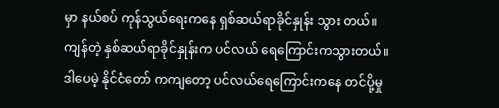မှာ နယ်စပ် ကုန်သွယ်ရေးကနေ ရှစ်ဆယ်ရာခိုင်နှုန်း သွား တယ်။ ကျန်တဲ့ နှစ်ဆယ်ရာခိုင်နှုန်းက ပင်လယ် ရေကြောင်းကသွားတယ်။ ဒါပေမဲ့ နိုင်ငံတော် ကကျတော့ ပင်လယ်ရေကြောင်းကနေ တင်ပို့မှု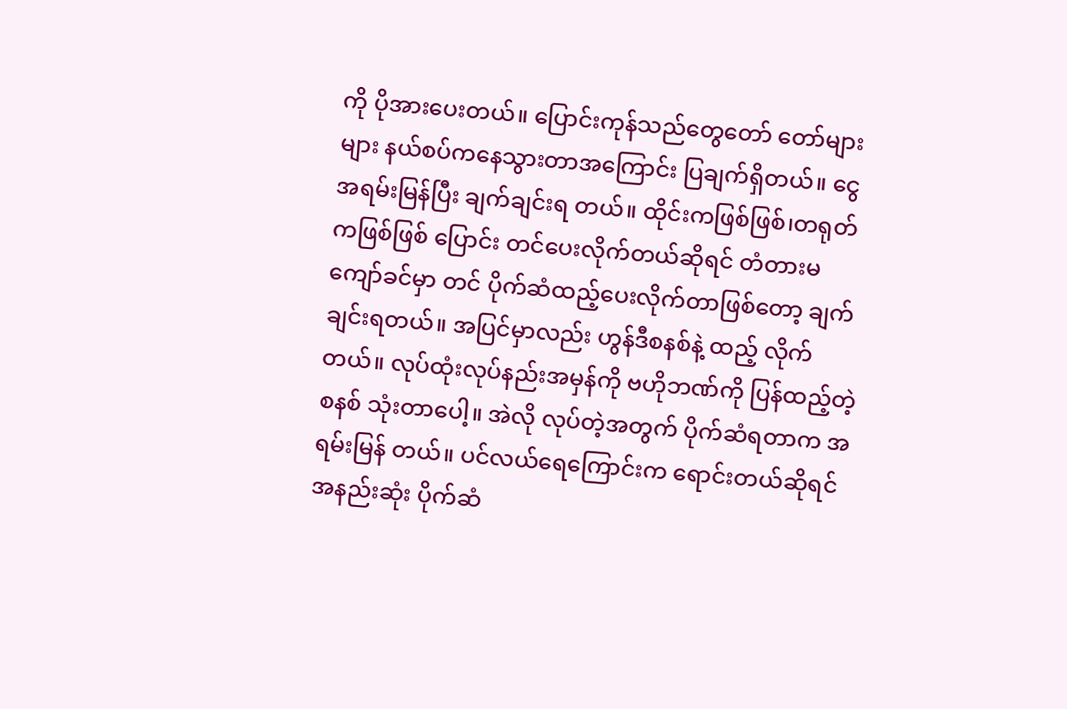ကို ပိုအားပေးတယ်။ ပြောင်းကုန်သည်တွေတော် တော်များများ နယ်စပ်ကနေသွားတာအကြောင်း ပြချက်ရှိတယ်။ ငွေအရမ်းမြန်ပြီး ချက်ချင်းရ တယ်။ ထိုင်းကဖြစ်ဖြစ်၊တရုတ်ကဖြစ်ဖြစ် ပြောင်း တင်ပေးလိုက်တယ်ဆိုရင် တံတားမကျော်ခင်မှာ တင် ပိုက်ဆံထည့်ပေးလိုက်တာဖြစ်တော့ ချက် ချင်းရတယ်။ အပြင်မှာလည်း ဟွန်ဒီစနစ်နဲ့ ထည့် လိုက်တယ်။ လုပ်ထုံးလုပ်နည်းအမှန်ကို ဗဟိုဘဏ်ကို ပြန်ထည့်တဲ့စနစ် သုံးတာပေါ့။ အဲလို လုပ်တဲ့အတွက် ပိုက်ဆံရတာက အရမ်းမြန် တယ်။ ပင်လယ်ရေကြောင်းက ရောင်းတယ်ဆိုရင် အနည်းဆုံး ပိုက်ဆံ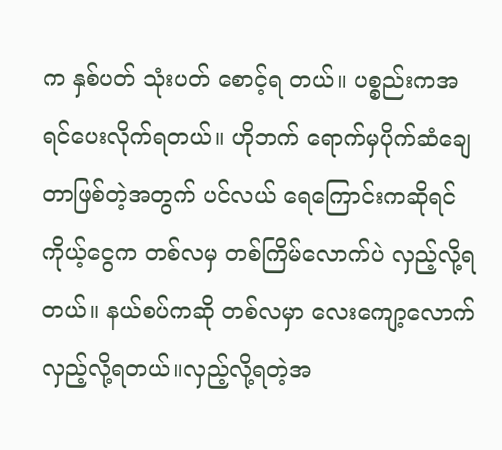က နှစ်ပတ် သုံးပတ် စောင့်ရ တယ်။ ပစ္စည်းကအရင်ပေးလိုက်ရတယ်။ ဟိုဘက် ရောက်မှပိုက်ဆံချေတာဖြစ်တဲ့အတွက် ပင်လယ် ရေကြောင်းကဆိုရင် ကိုယ့်ငွေက တစ်လမှ တစ်ကြိမ်လောက်ပဲ လှည့်လို့ရတယ်။ နယ်စပ်ကဆို တစ်လမှာ လေးကျော့လောက် လှည့်လို့ရတယ်။လှည့်လို့ရတဲ့အ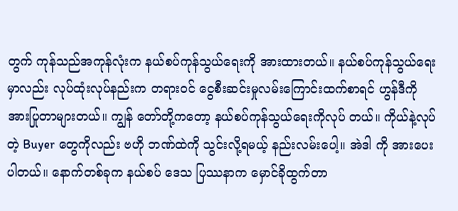တွက် ကုန်သည်အကုန်လုံးက နယ်စပ်ကုန်သွယ်ရေးကို အားထားတယ်။ နယ်စပ်ကုန်သွယ်ရေးမှာလည်း လုပ်ထုံးလုပ်နည်းက တရားဝင် ငွေစီးဆင်းမှုလမ်းကြောင်းထက်စာရင် ဟွန်ဒီကို အားပြုတာများတယ်။ ကျွန် တော်တို့ကတော့ နယ်စပ်ကုန်သွယ်ရေးကိုလုပ် တယ်။ ကိုယ်နဲ့လုပ်တဲ့ Buyer တွေကိုလည်း ဗဟို ဘဏ်ထဲကို သွင်းလို့ရမယ့် နည်းလမ်းပေါ့။ အဲဒါ ကို အားပေးပါတယ်။ နောက်တစ်ခုက နယ်စပ် ဒေသ ပြဿနာက မှောင်ခိုထွက်တာ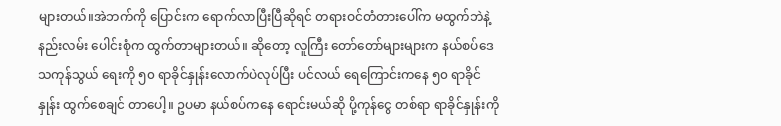များတယ်။အဲဘက်ကို ပြောင်းက ရောက်လာပြီးပြီဆိုရင် တရားဝင်တံတားပေါ်က မထွက်ဘဲနဲ့ နည်းလမ်း ပေါင်းစုံက ထွက်တာများတယ်။ ဆိုတော့ လူကြီး တော်တော်များများက နယ်စပ်ဒေသကုန်သွယ် ရေးကို ၅၀ ရာခိုင်နှုန်းလောက်ပဲလုပ်ပြီး ပင်လယ် ရေကြောင်းကနေ ၅၀ ရာခိုင်နှုန်း ထွက်စေချင် တာပေါ့။ ဥပမာ နယ်စပ်ကနေ ရောင်းမယ်ဆို ပို့ကုန်ငွေ တစ်ရာ ရာခိုင်နှုန်းကို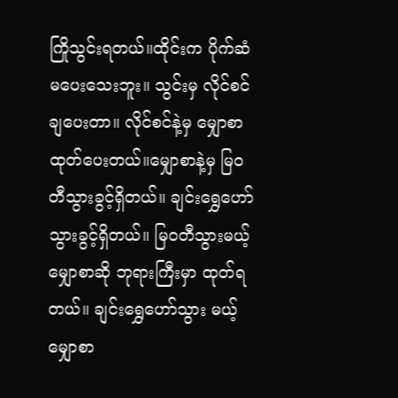ကြိုသွင်းရတယ်။ထိုင်းက ပိုက်ဆံမပေးသေးဘူး။ သွင်းမှ လိုင်စင် ချပေးတာ။ လိုင်စင်နဲ့မှ မျှောစာထုတ်ပေးတယ်။မျှောစာနဲ့မှ မြဝတီသွားခွင့်ရှိတယ်။ ချင်းရွှေဟော် သွားခွင့်ရှိတယ်။ မြဝတီသွားမယ့် မျှောစာဆို ဘုရားကြီးမှာ ထုတ်ရတယ်။ ချင်းရွှေဟော်သွား မယ့်မျှောစာ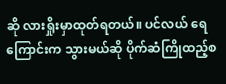ဆို လားရှိုးမှာထုတ်ရတယ်။ ပင်လယ် ရေကြောင်းက သွားမယ်ဆို ပိုက်ဆံကြိုထည့်စ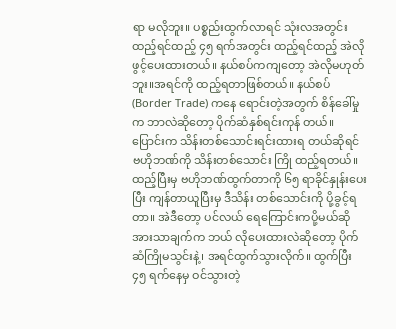ရာ မလိုဘူး။ ပစ္စည်းထွက်လာရင် သုံးလအတွင်း ထည့်ရင်ထည့် ၄၅ ရက်အတွင်း ထည့်ရင်ထည့် အဲလိုဖွင့်ပေးထားတယ်။ နယ်စပ်ကကျတော့ အဲလိုမဟုတ်ဘူး။အရင်ကို ထည့်ရတာဖြစ်တယ်။ နယ်စပ် (Border Trade) ကနေ ရောင်းတဲ့အတွက် စိန်ခေါ်မှုက ဘာလဲဆိုတော့ ပိုက်ဆံနှစ်ရင်းကုန် တယ်။ ပြောင်းက သိန်းတစ်သောင်းရင်းထားရ တယ်ဆိုရင် ဗဟိုဘဏ်ကို သိန်းတစ်သောင်း ကြို ထည့်ရတယ်။ ထည့်ပြီးမှ ဗဟိုဘဏ်ထွက်တာကို ၆၅ ရာခိုင်နှုန်းပေးပြီး ကျန်တာယူပြီးမှ ဒီသိန်း တစ်သောင်းကို ပို့ခွင့်ရတာ။ အဲဒီတော့ ပင်လယ် ရေကြောင်းကပို့မယ်ဆို အားသာချက်က ဘယ် လိုပေးထားလဲဆိုတော့ ပိုက်ဆံကြိုမသွင်းနဲ့၊ အရင်ထွက်သွားလိုက်။ ထွက်ပြီး ၄၅ ရက်နေမှ ဝင်သွားတဲ့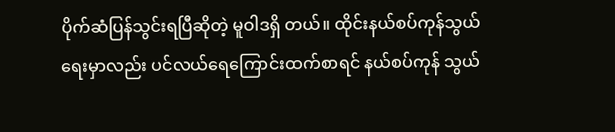ပိုက်ဆံပြန်သွင်းရပြီဆိုတဲ့ မူဝါဒရှိ တယ်။ ထိုင်းနယ်စပ်ကုန်သွယ်ရေးမှာလည်း ပင်လယ်ရေကြောင်းထက်စာရင် နယ်စပ်ကုန် သွယ်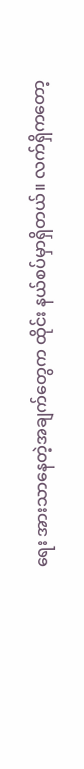ရေး အားသာနေတဲ့အချက်တွေက ထိုင်း နယ်စပ်မှာရှိတယ်။ လက်ရှိကတော့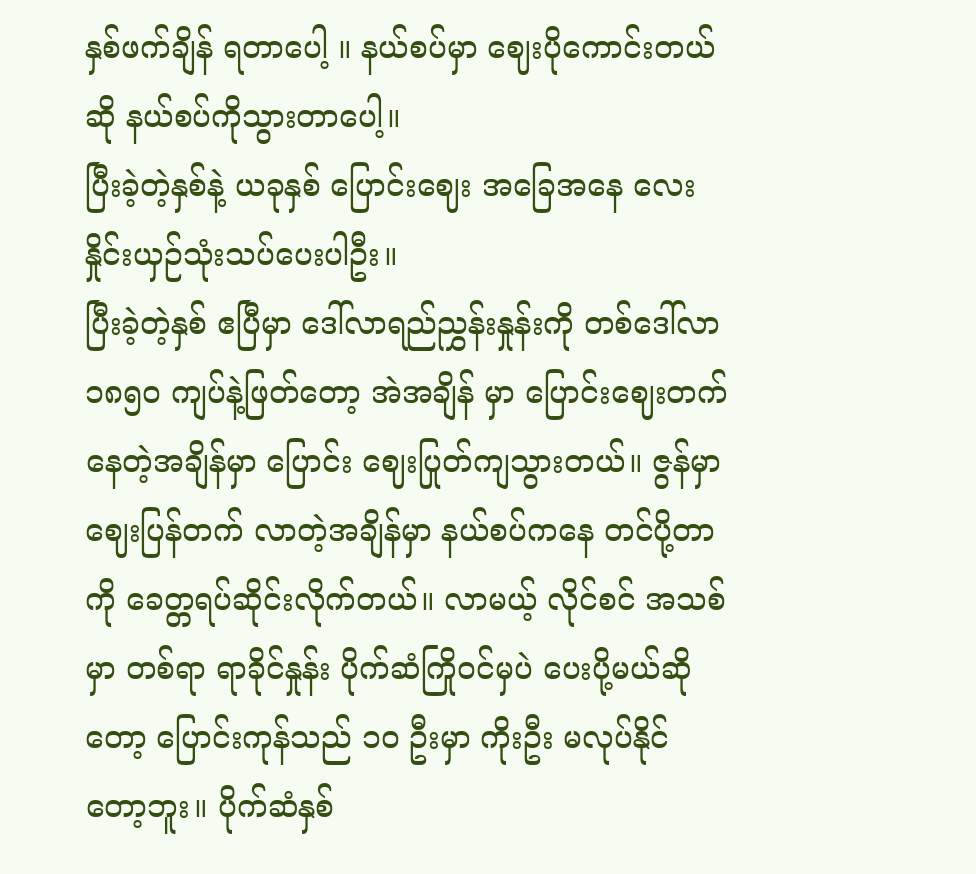နှစ်ဖက်ချိန် ရတာပေါ့ ။ နယ်စပ်မှာ ဈေးပိုကောင်းတယ်ဆို နယ်စပ်ကိုသွားတာပေါ့။
ပြီးခဲ့တဲ့နှစ်နဲ့ ယခုနှစ် ပြောင်းဈေး အခြေအနေ လေး နှိုင်းယှဉ်သုံးသပ်ပေးပါဦး။
ပြီးခဲ့တဲ့နှစ် ဧပြီမှာ ဒေါ်လာရည်ညွှန်းနှုန်းကို တစ်ဒေါ်လာ ၁၈၅၀ ကျပ်နဲ့ဖြတ်တော့ အဲအချိန် မှာ ပြောင်းဈေးတက်နေတဲ့အချိန်မှာ ပြောင်း ဈေးပြုတ်ကျသွားတယ်။ ဇွန်မှာ ဈေးပြန်တက် လာတဲ့အချိန်မှာ နယ်စပ်ကနေ တင်ပို့တာကို ခေတ္တရပ်ဆိုင်းလိုက်တယ်။ လာမယ့် လိုင်စင် အသစ်မှာ တစ်ရာ ရာခိုင်နှုန်း ပိုက်ဆံကြိုဝင်မှပဲ ပေးပို့မယ်ဆိုတော့ ပြောင်းကုန်သည် ၁၀ ဦးမှာ ကိုးဦး မလုပ်နိုင်တော့ဘူး။ ပိုက်ဆံနှစ်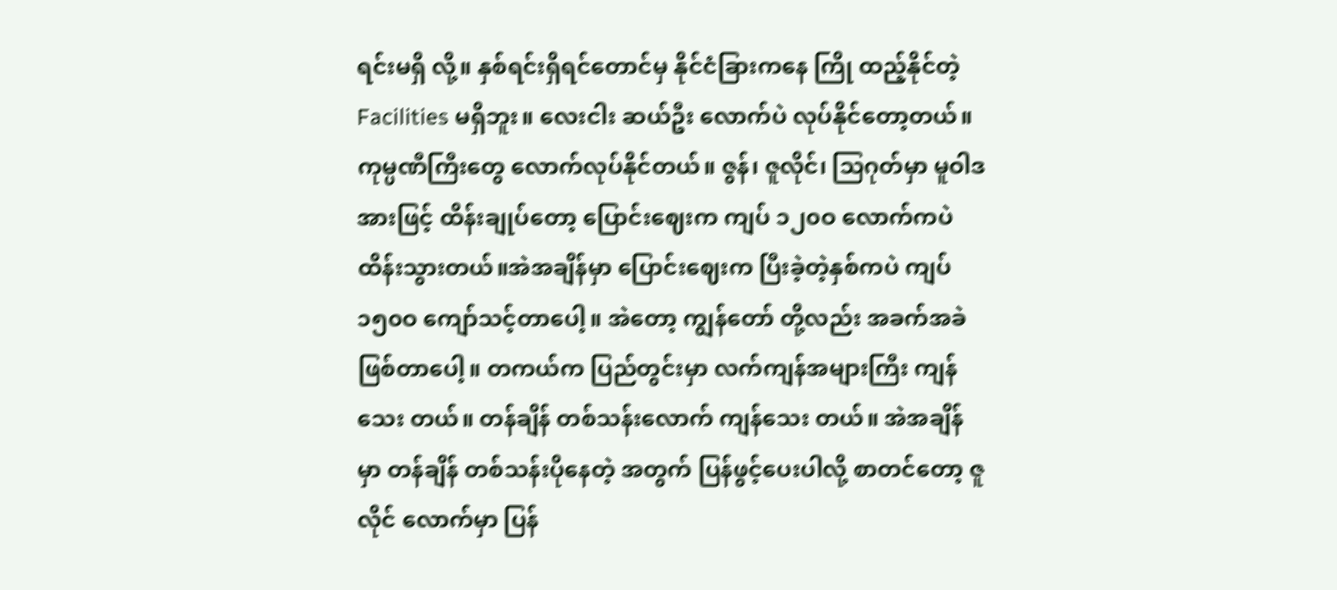ရင်းမရှိ လို့။ နှစ်ရင်းရှိရင်တောင်မှ နိုင်ငံခြားကနေ ကြို ထည့်နိုင်တဲ့ Facilities မရှိဘူး။ လေးငါး ဆယ်ဦး လောက်ပဲ လုပ်နိုင်တော့တယ်။ကုမ္ပဏီကြီးတွေ လောက်လုပ်နိုင်တယ်။ ဇွန်၊ ဇူလိုင်၊ သြဂုတ်မှာ မူဝါဒအားဖြင့် ထိန်းချုပ်တော့ ပြောင်းဈေးက ကျပ် ၁၂၀ဝ လောက်ကပဲ ထိန်းသွားတယ်။အဲအချိန်မှာ ပြောင်းဈေးက ပြီးခဲ့တဲ့နှစ်ကပဲ ကျပ် ၁၅၀ဝ ကျော်သင့်တာပေါ့။ အဲတော့ ကျွန်တော် တို့လည်း အခက်အခဲဖြစ်တာပေါ့။ တကယ်က ပြည်တွင်းမှာ လက်ကျန်အများကြီး ကျန်သေး တယ်။ တန်ချိန် တစ်သန်းလောက် ကျန်သေး တယ်။ အဲအချိန်မှာ တန်ချိန် တစ်သန်းပိုနေတဲ့ အတွက် ပြန်ဖွင့်ပေးပါလို့ စာတင်တော့ ဇူလိုင် လောက်မှာ ပြန်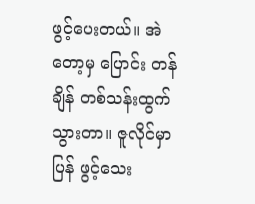ဖွင့်ပေးတယ်။ အဲတော့မှ ပြောင်း တန်ချိန် တစ်သန်းထွက်သွားတာ။ ဇူလိုင်မှာ ပြန် ဖွင့်သေး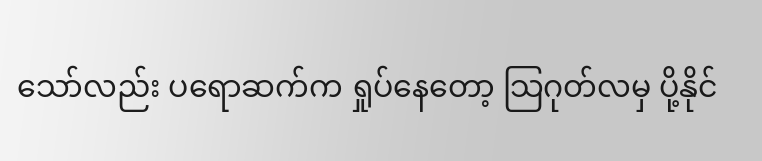သော်လည်း ပရောဆက်က ရှုပ်နေတော့ သြဂုတ်လမှ ပို့နိုင်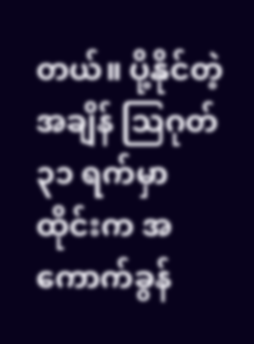တယ်။ ပို့နိုင်တဲ့အချိန် သြဂုတ် ၃၁ ရက်မှာ ထိုင်းက အကောက်ခွန်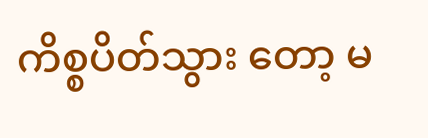ကိစ္စပိတ်သွား တော့ မ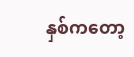နှစ်ကတော့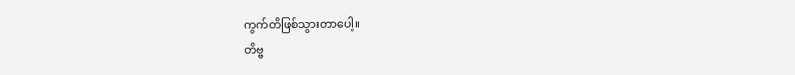ကွက်တိဖြစ်သွားတာပေါ့။
တိဗ္ဗ